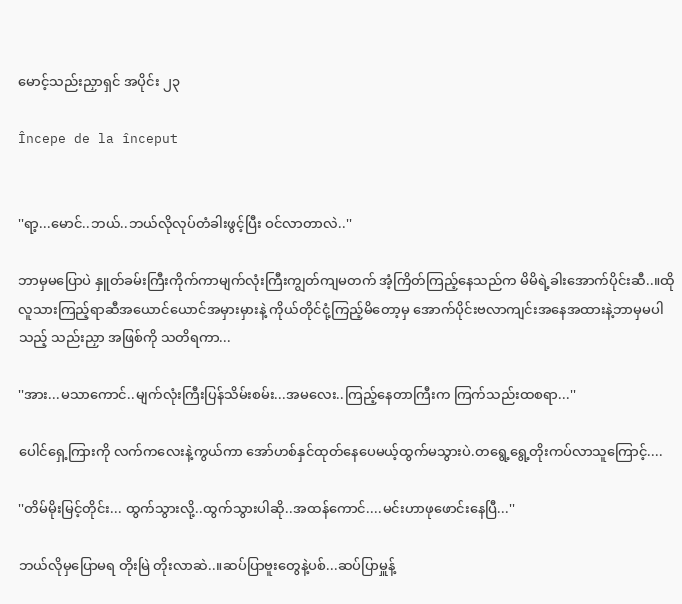မောင့်သည်းညှာရှင် အပိုင်း ၂၃

Începe de la început


''ရာ့...မောင်..ဘယ်..ဘယ်လိုလုပ်တံခါးဖွင့်ပြီး ဝင်လာတာလဲ..''

ဘာမှမပြောပဲ နှူတ်ခမ်းကြီးကိုက်ကာမျက်လုံးကြီးကျွတ်ကျမတက် အံ့ကြိတ်ကြည့်နေသည်က မိမိရဲ့ခါးအောက်ပိုင်းဆီ..။ထိုလူသားကြည့်ရာဆီအယောင်ယောင်အမှားမှားနဲ့ ကိုယ်တိုင်ငုံ့ကြည့်မိတော့မှ အောက်ပိုင်းဗလာကျင်းအနေအထားနဲ့ဘာမှမပါသည့် သည်းညှာ အဖြစ်ကို သတိရကာ...

''အား...မသာကောင်..မျက်လုံးကြီးပြန်သိမ်းစမ်း...အမလေး..ကြည့်နေတာကြီးက ကြက်သည်းထစရာ...''

ပေါင်ရှေ့ကြားကို လက်ကလေးနဲ့ကွယ်ကာ အော်ဟစ်နှင်ထုတ်နေပေမယ့်ထွက်မသွားပဲ.တရွေ့ရွေ့တိုးကပ်လာသူကြောင့်....

''တိမ်မိုးမြင့်တိုင်း... ထွက်သွားလို့..ထွက်သွားပါဆို..အထန်ကောင်....မင်းဟာဖုဖောင်းနေပြီ...''

ဘယ်လိုမှပြောမရ တိုးမြဲ တိုးလာဆဲ..။ဆပ်ပြာဗူးတွေနဲ့ပစ်...ဆပ်ပြာမှူန့်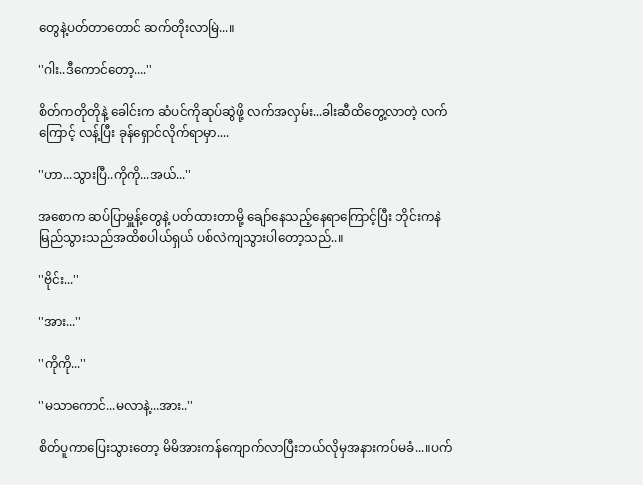တွေနဲ့ပတ်တာတောင် ဆက်တိုးလာမြဲ...။

''ဂါး..ဒီကောင်တော့....''

စိတ်ကတိုတိုနဲ့ ခေါင်းက ဆံပင်ကိုဆုပ်ဆွဲဖို့ လက်အလှမ်း...ခါးဆီထိတွေ့လာတဲ့ လက်ကြောင့် လန့်ပြီး ခုန်ရှောင်လိုက်ရာမှာ....

''ဟာ...သွားပြီ..ကိုကို...အယ်...''

အစောက ဆပ်ပြာမှူန့်တွေနဲ့ ပတ်ထားတာမို့ ချော်နေသည့်နေရာကြောင့်ပြီး ဘိုင်းကနဲမြည်သွားသည်အထိစပါယ်ရှယ် ပစ်လဲကျသွားပါတော့သည်..။

''ဗိုင်း...''

''အား...''

''ကိုကို...''

''မသာကောင်...မလာနဲ့...အား..''

စိတ်ပူကာပြေးသွားတော့ မိမိအားကန်ကျောက်လာပြီးဘယ်လိုမှအနားကပ်မခံ...။ပက်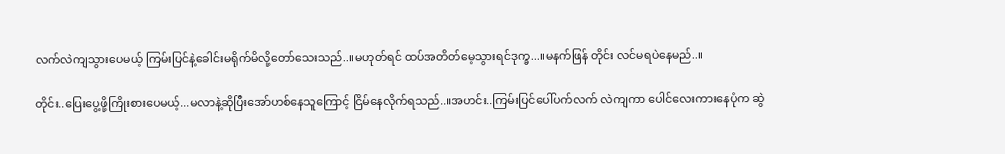လက်လဲကျသွားပေမယ့် ကြမ်းပြင်နဲ့ခေါင်းမရိုက်မိလို့တော်သေးသည်..။မဟုတ်ရင် ထပ်အတိတ်မေ့သွားရင်ဒုက္ခ...။မနက်ဖြန် တိုင်း လင်မရပဲနေမည်..။

တိုင်း..ပြေးပွေ့ဖို့ကြိုးစားပေမယ့်...မလာနဲ့ဆိုပြီးအော်ဟစ်နေသူကြောင့် ငြိမ်နေလိုက်ရသည်..။အဟင်း..ကြမ်းပြင်ပေါ်ပက်လက် လဲကျကာ ပေါင်လေးကားနေပုံက ဆွဲ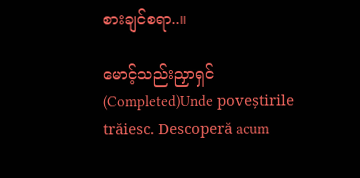စားချင်စရာ..။

မောင့်သည်းညှာရှင် (Completed)Unde poveștirile trăiesc. Descoperă acum